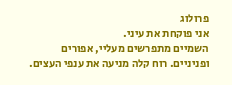פרולוג
אני פוקחת את עיני.
השמיים מתפרשים מעליי, אפורים ופניניים. רוח קלה מניעה את ענפי העצים.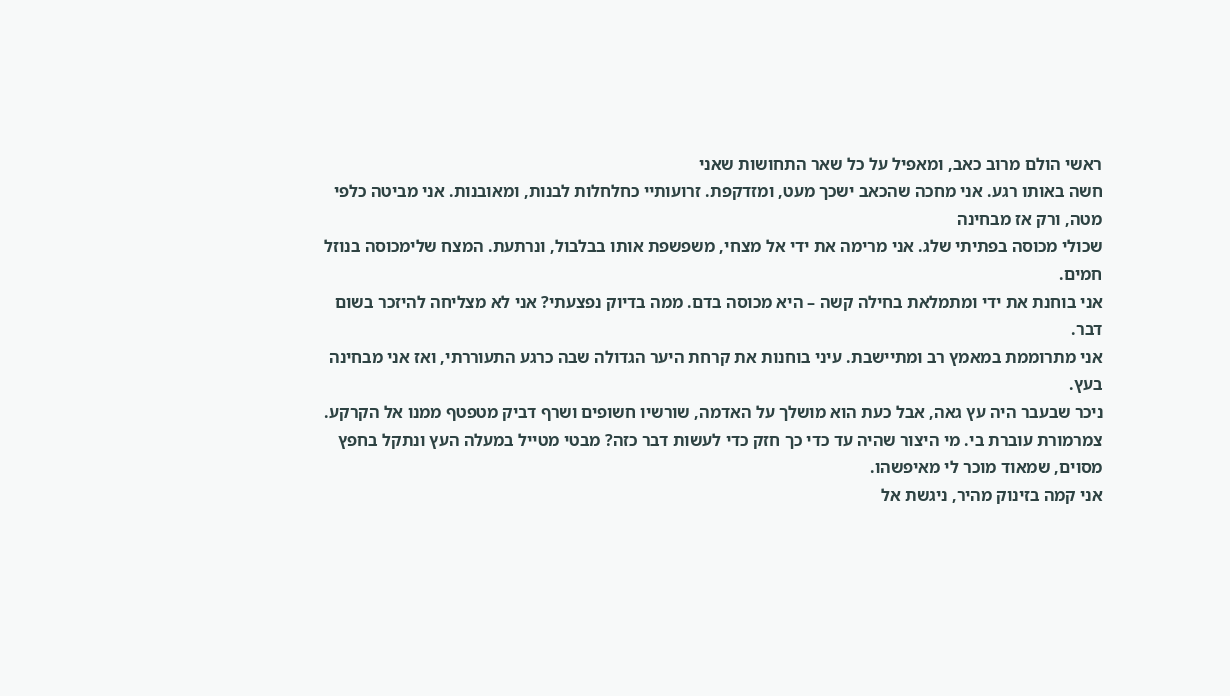ראשי הולם מרוב כאב, ומאפיל על כל שאר התחושות שאני
חשה באותו רגע. אני מחכה שהכאב ישכך מעט, ומזדקפת. זרועותיי כחלחלות לבנות, ומאובנות. אני מביטה כלפי מטה, ורק אז מבחינה
שכולי מכוסה בפתיתי שלג. אני מרימה את ידי אל מצחי, משפשפת אותו בבלבול, ונרתעת. המצח שלימכוסה בנוזל חמים.
אני בוחנת את ידי ומתמלאת בחילה קשה – היא מכוסה בדם. ממה בדיוק נפצעתי? אני לא מצליחה להיזכר בשום דבר.
אני מתרוממת במאמץ רב ומתיישבת. עיני בוחנות את קרחת היער הגדולה שבה כרגע התעוררתי, ואז אני מבחינה בעץ.
ניכר שבעבר היה עץ גאה, אבל כעת הוא מושלך על האדמה, שורשיו חשופים ושרף דביק מטפטף ממנו אל הקרקע.
צמרמורת עוברת בי. מי היצור שהיה עד כדי כך חזק כדי לעשות דבר כזה? מבטי מטייל במעלה העץ ונתקל בחפץ מסוים, שמאוד מוכר לי מאיפשהו.
אני קמה בזינוק מהיר, ניגשת אל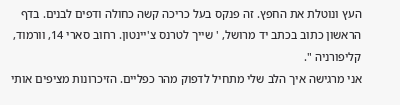העץ ונוטלת את החפץ. זה פנקס בעל כריכה קשה כחולה ודפים לבנים. בדף הראשון כתוב בכתב יד מרושל, ' שייך לטרנס צ'יינטון. רחוב סארי 14, וורמוד, קליפורניה ".
אני מרגישה איך הלב שלי מתחיל לדפוק מהר כפליים. הזיכרונות מציפים אותי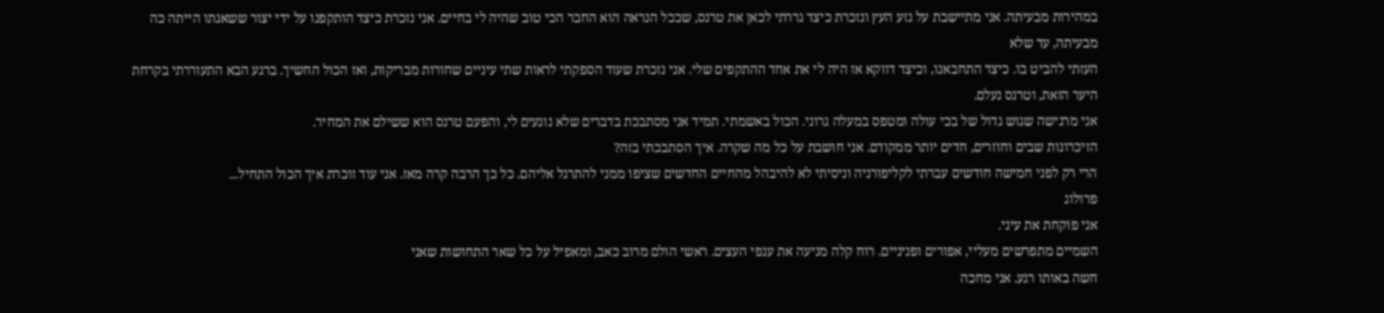במהירות מבעיתה. אני מתיישבת על גזע העץ ונזכרת כיצד גררתי לכאן את טרנס, שככל הנראה הוא החבר הכי טוב שהיה לי בחיים. אני נזכרת כיצד הותקפנו על ידי יצור ששאגתו הייתה כה מבעיתה, עד שלא
העזתי להביט בו. כיצד התחבאנו, וכיצד דווקא אז היה לי את אחד ההתקפים שלי. אני נזכרת שעוד הספקתי לראות שתי עיניים שחורות מבריקות, ואז הכול החשיך. ברגע הבא התעוררתי בקרחת היער הזאת, וטרנס נעלם.
אני מרגישה שגוש גדול של בכי עולה ומטפס במעלה גרוני. הכול באשמתי. תמיד אני מסתבכת בדברים שלא נוגעים לי, והפעם טרנס הוא ששילם את המחיר.
הזיכרונות שבים וחוזרים, חדים יותר ממקודם. אני חושבת על כל מה שקרה. איך הסתבכתי בזה?
הרי רק לפני חמישה חודשים עברתי לקליפורניה וניסיתי לא להיבהל מהחיים החדשים שציפו ממני להתרגל אליהם. כל כך הרבה קרה מאז. אני עוד זוכרת איך הכול התחיל...
פרולוג
אני פוקחת את עיני.
השמיים מתפרשים מעליי, אפורים ופניניים. רוח קלה מניעה את ענפי העצים. ראשי הולם מרוב כאב, ומאפיל על כל שאר התחושות שאני
חשה באותו רגע. אני מחכה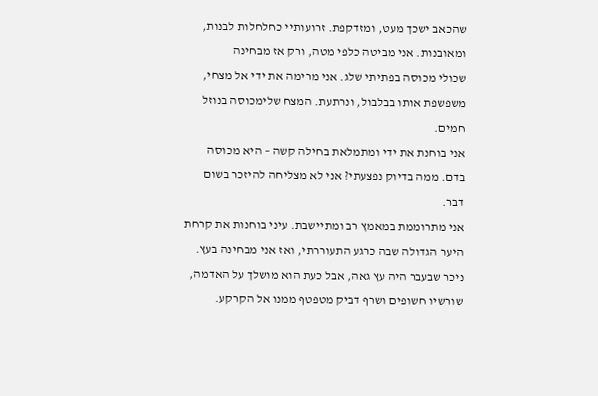שהכאב ישכך מעט, ומזדקפת. זרועותיי כחלחלות לבנות, ומאובנות. אני מביטה כלפי מטה, ורק אז מבחינה
שכולי מכוסה בפתיתי שלג. אני מרימה את ידי אל מצחי, משפשפת אותו בבלבול, ונרתעת. המצח שלימכוסה בנוזל חמים.
אני בוחנת את ידי ומתמלאת בחילה קשה – היא מכוסה בדם. ממה בדיוק נפצעתי? אני לא מצליחה להיזכר בשום דבר.
אני מתרוממת במאמץ רב ומתיישבת. עיני בוחנות את קרחת היער הגדולה שבה כרגע התעוררתי, ואז אני מבחינה בעץ.
ניכר שבעבר היה עץ גאה, אבל כעת הוא מושלך על האדמה, שורשיו חשופים ושרף דביק מטפטף ממנו אל הקרקע.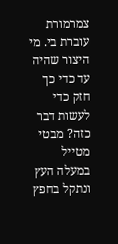צמרמורת עוברת בי. מי היצור שהיה עד כדי כך חזק כדי לעשות דבר כזה? מבטי מטייל במעלה העץ ונתקל בחפץ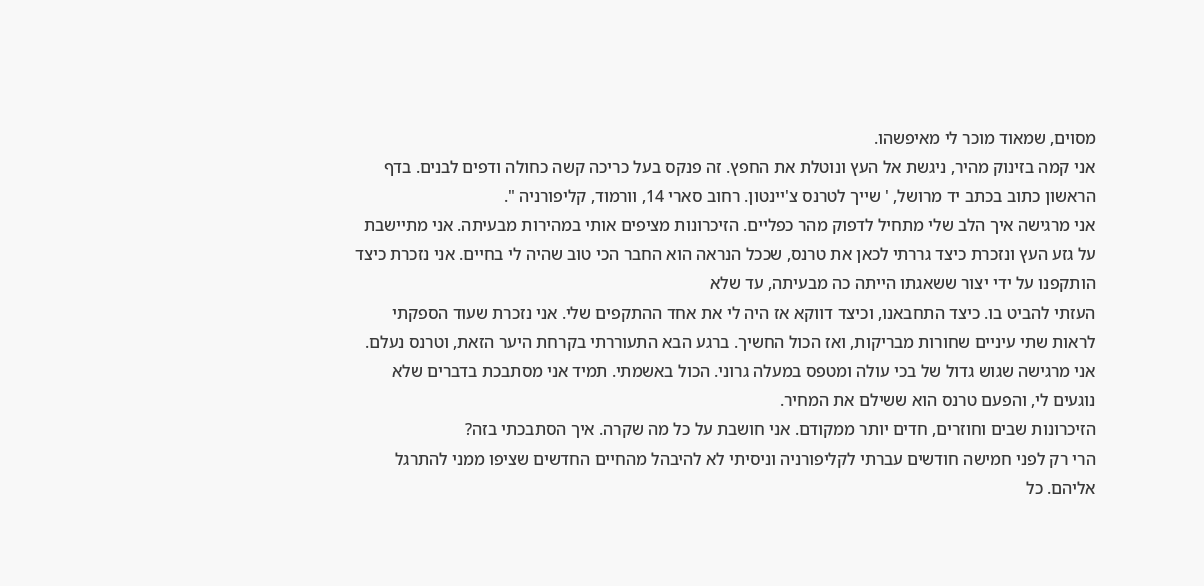מסוים, שמאוד מוכר לי מאיפשהו.
אני קמה בזינוק מהיר, ניגשת אל העץ ונוטלת את החפץ. זה פנקס בעל כריכה קשה כחולה ודפים לבנים. בדף הראשון כתוב בכתב יד מרושל, ' שייך לטרנס צ'יינטון. רחוב סארי 14, וורמוד, קליפורניה ".
אני מרגישה איך הלב שלי מתחיל לדפוק מהר כפליים. הזיכרונות מציפים אותי במהירות מבעיתה. אני מתיישבת על גזע העץ ונזכרת כיצד גררתי לכאן את טרנס, שככל הנראה הוא החבר הכי טוב שהיה לי בחיים. אני נזכרת כיצד הותקפנו על ידי יצור ששאגתו הייתה כה מבעיתה, עד שלא
העזתי להביט בו. כיצד התחבאנו, וכיצד דווקא אז היה לי את אחד ההתקפים שלי. אני נזכרת שעוד הספקתי לראות שתי עיניים שחורות מבריקות, ואז הכול החשיך. ברגע הבא התעוררתי בקרחת היער הזאת, וטרנס נעלם.
אני מרגישה שגוש גדול של בכי עולה ומטפס במעלה גרוני. הכול באשמתי. תמיד אני מסתבכת בדברים שלא נוגעים לי, והפעם טרנס הוא ששילם את המחיר.
הזיכרונות שבים וחוזרים, חדים יותר ממקודם. אני חושבת על כל מה שקרה. איך הסתבכתי בזה?
הרי רק לפני חמישה חודשים עברתי לקליפורניה וניסיתי לא להיבהל מהחיים החדשים שציפו ממני להתרגל אליהם. כל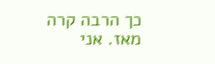כך הרבה קרה מאז. אני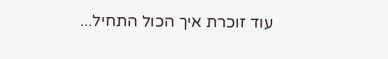עוד זוכרת איך הכול התחיל...